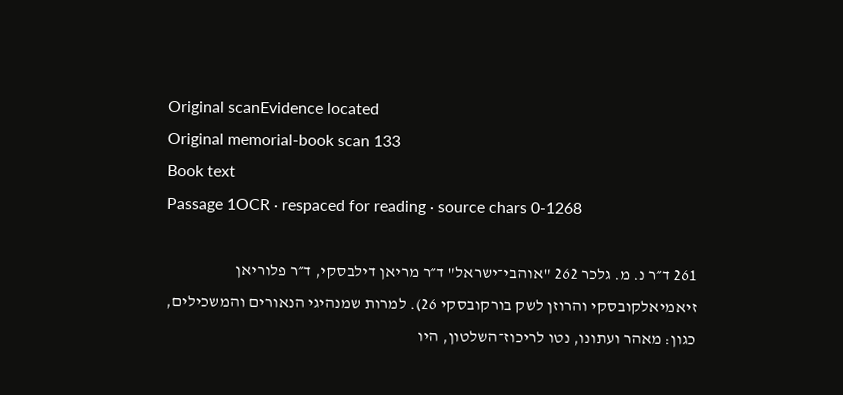Original scanEvidence located
Original memorial-book scan 133
Book text
Passage 1OCR · respaced for reading · source chars 0-1268

261 ד״ר נ. מ. גלכר 262 "אוהבי־ישראל" ד״ר מריאן דילבסקי, ד״ר פלוריאן זיאמיאלקובסקי והרוזן לשק בורקובסקי 26). למרות שמנהיגי הנאורים והמשכילים, כגון: מאהר ועתונו, נטו לריכוז־השלטון, היו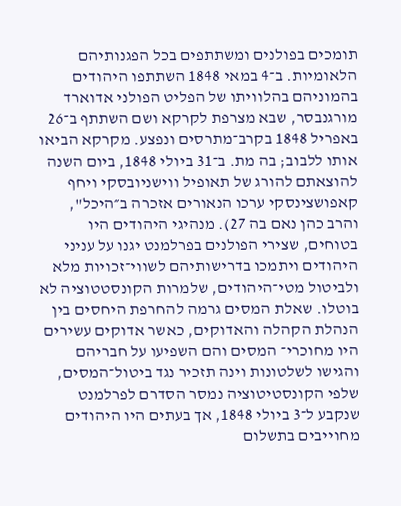תומכים בפולנים ומשתתפים בכל הפגנותיהם הלאומיות. ב־4 במאי 1848 השתתפו היהודים בהמוניהם בהלוויתו של הפליט הפולני אדוארד מורגנבסר, שבא מצרפת לקרקא ושם השתתף ב־26 באפריל 1848 בקרב־מתרסים ונפצע. מקרקא הביאו אותו ללבוב; בה מת. ב־31 ביולי 1848, ביום השנה להוצאתם להורג של תאופיל ווישניובסקי ויחף קאפושצינסקי ערכו הנאורים אזכרה ב״היכל", והרב כהן נאם בה 27). מנהיגי היהודים היו בטוחים, שצירי הפולנים בפרלמנט יגנו על עניני היהודים ויתמכו בדרישותיהם לשווי־זכויות מלא ולביטול מטי־היהודים, שלמרות הקונסטטוציה לא בוטלו. שאלת המסים גרמה להחרפת היחסים בין הנהלת הקהלה והאדוקים, כאשר אדוקים עשירים היו מחוכרי־ המסים והם השפיעו על חבריהם והגישו לשלטונות וינה תזכיר נגד ביטול־המסים, שלפי הקונסטיטוציה נמסר הסדרם לפרלמנט שנקבע ל־3 ביולי 1848, אך בעתים היו היהודים מחוייבים בתשלום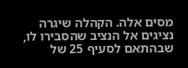מסים אלה. הקהלה שיגרה נציגים אל הנציב שהסבירו לו, שבהתאם לסעיף 25 של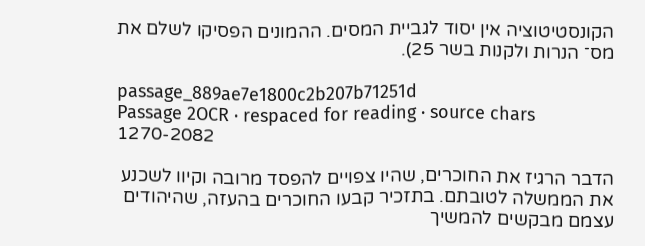הקונסטיטוציה אין יסוד לגביית המסים. ההמונים הפסיקו לשלם את מס־ הנרות ולקנות בשר 25).

passage_889ae7e1800c2b207b71251d
Passage 2OCR · respaced for reading · source chars 1270-2082

הדבר הרגיז את החוכרים, שהיו צפויים להפסד מרובה וקיוו לשכנע את הממשלה לטובתם. בתזכיר קבעו החוכרים בהעזה, שהיהודים עצמם מבקשים להמשיך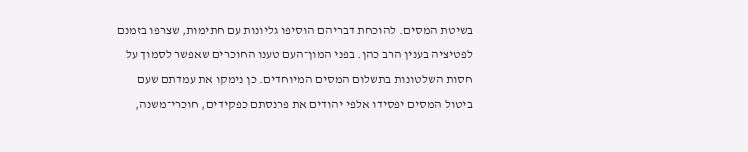בשיטת המסים. להוכחת דבריהם הוסיפו גליונות עם חתימות, שצרפו בזמנם לפטיציה בענין הרב כהן. בפני המון־העם טענו החוכרים שאפשר לסמוך על חסות השלטונות בתשלום המסים המיוחדים. כן נימקו את עמדתם שעם ביטול המסים יפסידו אלפי יהודים את פרנסתם כפקידים, חוכרי־משנה,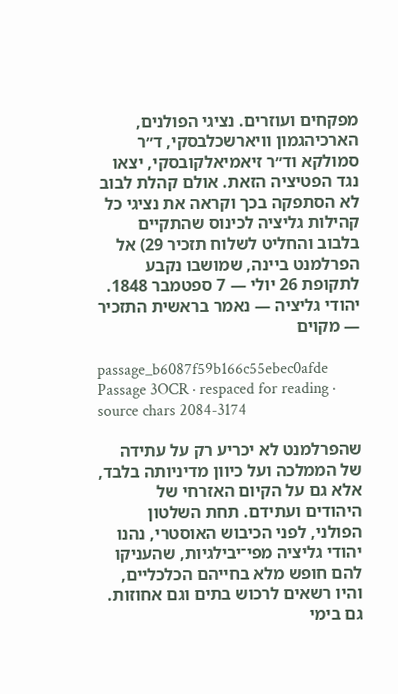מפקחים ועוזרים. נציגי הפולנים, הארכיהגמון וויארשכלבסקי, ד״ר סמולקא וד״ר זיאמיאלקובסקי, יצאו נגד הפטיציה הזאת. אולם קהלת לבוב לא הסתפקה בכך וקראה את נציגי כל קהילות גליציה לכינוס שהתקיים בלבוב והחליט לשלוח תזכיר 29) אל הפרלמנט ביינה, שמושבו נקבע לתקופת 26 יולי — 7 ספטמבר 1848. יהודי גליציה — נאמר בראשית התזכיר — מקוים

passage_b6087f59b166c55ebec0afde
Passage 3OCR · respaced for reading · source chars 2084-3174

שהפרלמנט לא יכריע רק על עתידה של הממלכה ועל כיוון מדיניותה בלבד, אלא גם על הקיום האזרחי של היהודים ועתידם. תחת השלטון הפולני, לפני הכיבוש האוסטרי, נהנו יהודי גליציה מפי־יבילגיות, שהעניקו להם חופש מלא בחייהם הכלכליים, והיו רשאים לרכוש בתים וגם אחוזות. גם בימי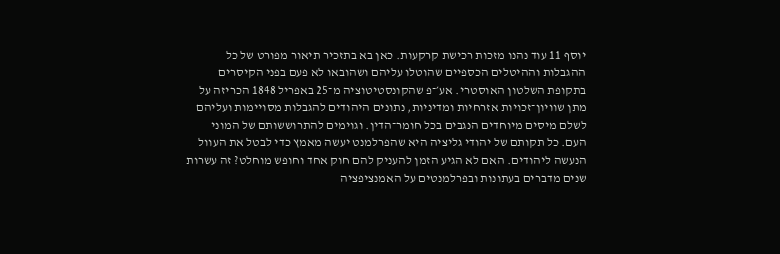יוסף 11 עוד נהנו מזכות רכישת קרקעות. כאן בא בתזכיר תיאור מפורט של כל ההגבלות וההיטלים הכספיים שהוטלו עליהם ושהובאו לא פעם בפני הקיסרים בתקופת השלטון האוסטרי. אע׳־פ שהקונסטיטוציה מ־25 באפריל 1848 הכריזה על מתן שוויון־זכויות אזרחיות ומדיניות, נתונים היהודים להגבלות מסויימות ועליהם לשלם מיסים מיוחדים הנגבים בכל חומר־הדין. וגוימים להתרוששותם של המוני העם. כל תקותם של יהודי גליציה היא שהפרלמנט יעשה מאמץ כדי לבטל את העוול הנעשה ליהודים. האם לא הגיע הזמן להעניק להם חוק אחד וחופש מוחלט? זה עשרות שנים מדברים בעתונות ובפרלמנטים על האמנציפציה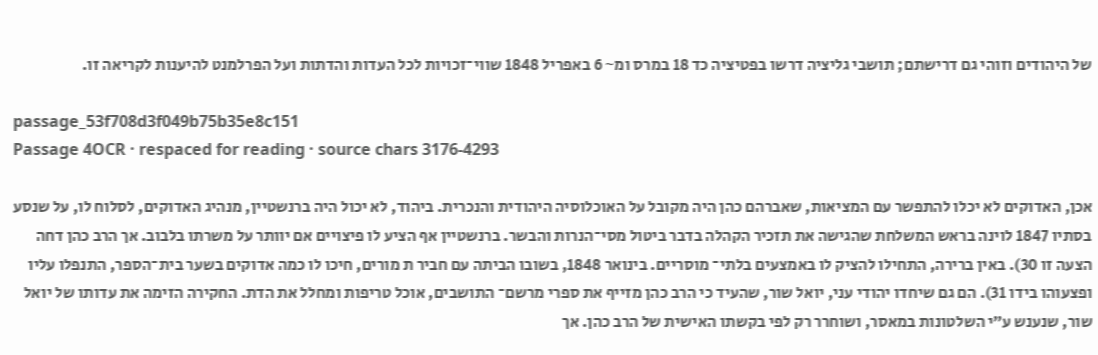של היהודים וזוהי גם דרישתם; תושבי גליציה דרשו בפטיציה כד 18 במרס ומ~ 6 באפריל 1848 שווי־זכויות לכל העדות והדתות ועל הפרלמנט להיענות לקריאה זו.

passage_53f708d3f049b75b35e8c151
Passage 4OCR · respaced for reading · source chars 3176-4293

אכן, האדוקים לא יכלו להתפשר עם המציאות, שאברהם כהן היה מקובל על האוכלוסיה היהודית והנכרית. ביהוד, לא יכול היה ברנשטיין, מנהיג האדוקים, לסלוח לו, על שנסע בסתיו 1847 לוינה בראש המשלחת שהגישה את תזכיר הקהלה בדבר ביטול מסי־הנרות והבשר. ברנשטיין אף הציע לו פיצויים אם יוותר על משרתו בלבוב. אך הרב כהן דחה הצעה זו 30). באין ברירה, התחילו להציק לו באמצעים בלתי־ מוסריים. בינואר 1848, בשובו הביתה עם חביר ת מורים, חיכו לו כמה אדוקים בשער בית־הספר, התנפלו עליו ופצעוהו בידו 31). הם גם שיחדו יהודי עני, יואל שור, שהעיד כי הרב כהן מזייף את ספרי מרשם־ התושבים, אוכל טריפות ומחלל את הדת. החקירה הזימה את עדותו של יואל שור, שנענש ע״י השלטונות במאסר, ושוחרר רק לפי בקשתו האישית של הרב כהן. אך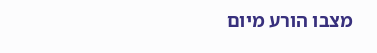מצבו הורע מיום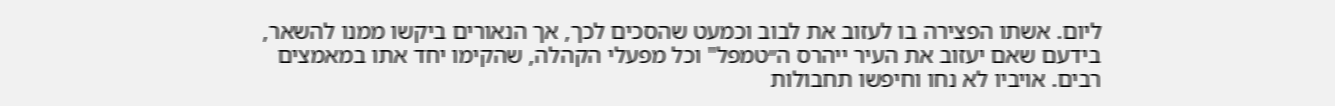ליום. אשתו הפצירה בו לעזוב את לבוב וכמעט שהסכים לכך, אך הנאורים ביקשו ממנו להשאר, בידעם שאם יעזוב את העיר ייהרס ה״טמפל" וכל מפעלי הקהלה, שהקימו יחד אתו במאמצים רבים. אויביו לא נחו וחיפשו תחבולות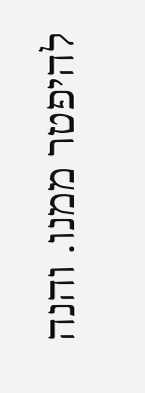להיפטר ממנו. והנה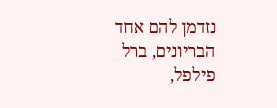נזדמן להם אחד הבריונים, ברל פילפל,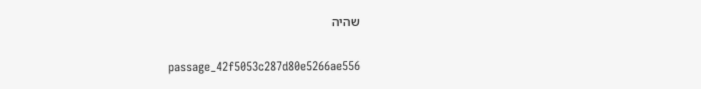שהיה

passage_42f5053c287d80e5266ae556